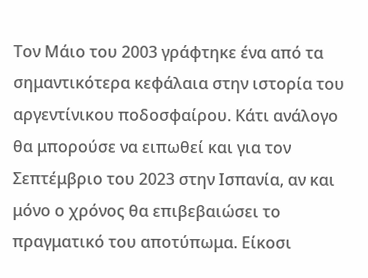Τον Μάιο του 2003 γράφτηκε ένα από τα σημαντικότερα κεφάλαια στην ιστορία του αργεντίνικου ποδοσφαίρου. Κάτι ανάλογο θα μπορούσε να ειπωθεί και για τον Σεπτέμβριο του 2023 στην Ισπανία, αν και μόνο ο χρόνος θα επιβεβαιώσει το πραγματικό του αποτύπωμα. Είκοσι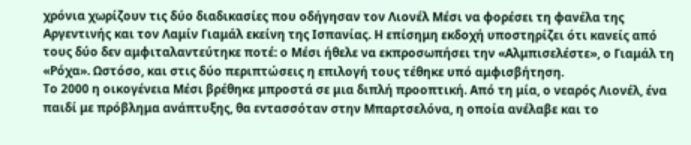χρόνια χωρίζουν τις δύο διαδικασίες που οδήγησαν τον Λιονέλ Μέσι να φορέσει τη φανέλα της Αργεντινής και τον Λαμίν Γιαμάλ εκείνη της Ισπανίας. Η επίσημη εκδοχή υποστηρίζει ότι κανείς από τους δύο δεν αμφιταλαντεύτηκε ποτέ: ο Μέσι ήθελε να εκπροσωπήσει την «Αλμπισελέστε», ο Γιαμάλ τη «Ρόχα». Ωστόσο, και στις δύο περιπτώσεις η επιλογή τους τέθηκε υπό αμφισβήτηση.
Το 2000 η οικογένεια Μέσι βρέθηκε μπροστά σε μια διπλή προοπτική. Από τη μία, ο νεαρός Λιονέλ, ένα παιδί με πρόβλημα ανάπτυξης, θα εντασσόταν στην Μπαρτσελόνα, η οποία ανέλαβε και το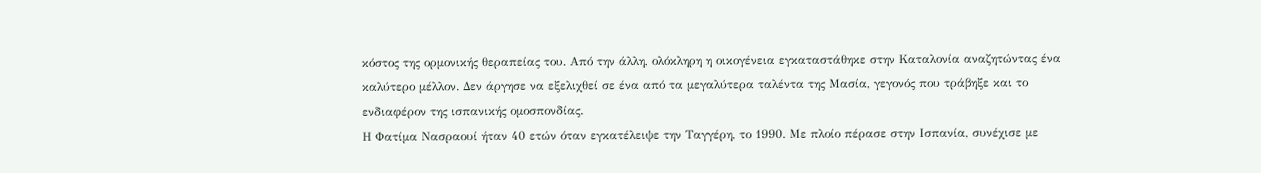κόστος της ορμονικής θεραπείας του. Από την άλλη, ολόκληρη η οικογένεια εγκαταστάθηκε στην Καταλονία αναζητώντας ένα καλύτερο μέλλον. Δεν άργησε να εξελιχθεί σε ένα από τα μεγαλύτερα ταλέντα της Μασία, γεγονός που τράβηξε και το ενδιαφέρον της ισπανικής ομοσπονδίας.
Η Φατίμα Νασραουί ήταν 40 ετών όταν εγκατέλειψε την Ταγγέρη, το 1990. Με πλοίο πέρασε στην Ισπανία, συνέχισε με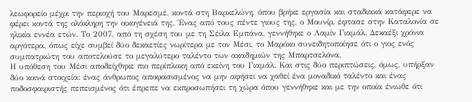λεωφορείο μέχρι την περιοχή του Μαρεσμέ, κοντά στη Βαρκελώνη, όπου βρήκε εργασία και σταδιακά κατάφερε να φέρει κοντά της ολόκληρη την οικογένειά της. Ένας από τους πέντε γιους της, ο Μουνίρ, έφτασε στην Καταλονία σε ηλικία εννέα ετών. Το 2007, από τη σχέση του με τη Σέιλα Εμπάνα, γεννήθηκε ο Λαμίν Γιαμάλ. Δεκαέξι χρόνια αργότερα, όπως είχε συμβεί δύο δεκαετίες νωρίτερα με τον Μέσι, το Μαρόκο συνειδητοποίησε ότι ο γιος ενός συμπατριώτη του αποτελούσε το μεγαλύτερο ταλέντο των ακαδημιών της Μπαρτσελόνα.
Η υπόθεση του Μέσι αποδείχθηκε πιο περίπλοκη από εκείνη του Γιαμάλ. Και στις δύο περιπτώσεις, όμως, υπήρξαν δύο κοινά στοιχεία: ένας άνθρωπος αποφασισμένος να μην αφήσει να χαθεί ένα μοναδικό ταλέντο και ένας ποδοσφαιριστής πεπεισμένος ότι έπρεπε να εκπροσωπήσει τη χώρα όπου γεννήθηκε και με την οποία ένιωθε ότι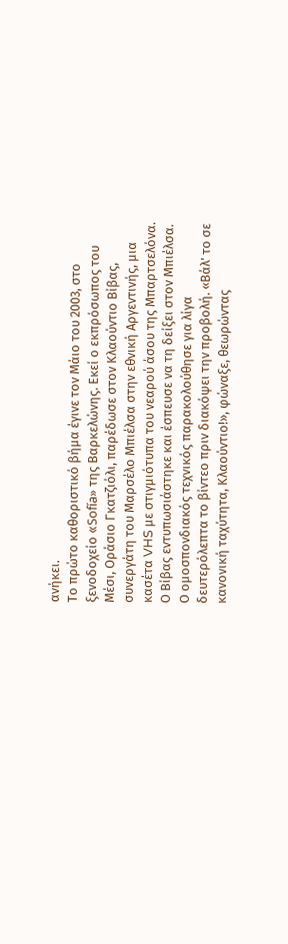ανήκει.
Το πρώτο καθοριστικό βήμα έγινε τον Μάιο του 2003, στο ξενοδοχείο «Sofía» της Βαρκελώνης. Εκεί ο εκπρόσωπος του Μέσι, Οράσιο Γκατζιόλι, παρέδωσε στον Κλαούντιο Βίβας, συνεργάτη του Μαρσέλο Μπιέλσα στην εθνική Αργεντινής, μια κασέτα VHS με στιγμιότυπα του νεαρού άσου της Μπαρτσελόνα. Ο Βίβας εντυπωσιάστηκε και έσπευσε να τη δείξει στον Μπιέλσα. Ο ομοσπονδιακός τεχνικός παρακολούθησε για λίγα δευτερόλεπτα το βίντεο πριν διακόψει την προβολή. «Βάλ' το σε κανονική ταχύτητα, Κλαούντιο!», φώναξε, θεωρώντας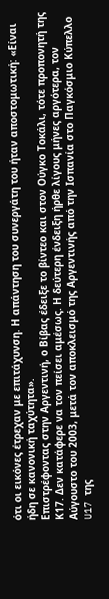ότι οι εικόνες έτρεχαν με επιτάχυνση. Η απάντηση του συνεργάτη του ήταν αποστομωτική: «Είναι ήδη σε κανονική ταχύτητα».
Επιστρέφοντας στην Αργεντινή, ο Βίβας έδειξε το βίντεο και στον Ούγκο Τοκάλι, τότε προπονητή της Κ17. Δεν κατάφερε να τον πείσει αμέσως. Η δεύτερη ένδειξη ήρθε λίγους μήνες αργότερα, τον Αύγουστο του 2003, μετά τον αποκλεισμό της Αργεντινής από την Ισπανία στο Παγκόσμιο Κύπελλο U17 της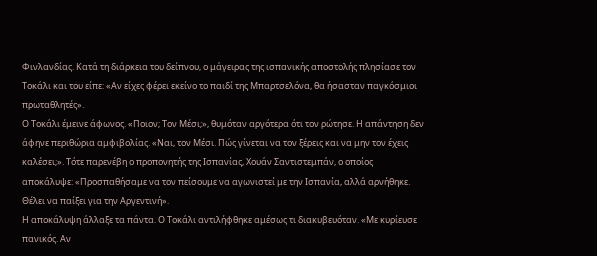Φινλανδίας. Κατά τη διάρκεια του δείπνου, ο μάγειρας της ισπανικής αποστολής πλησίασε τον Τοκάλι και του είπε: «Αν είχες φέρει εκείνο το παιδί της Μπαρτσελόνα, θα ήσασταν παγκόσμιοι πρωταθλητές».
Ο Τοκάλι έμεινε άφωνος. «Ποιον; Τον Μέσι;», θυμόταν αργότερα ότι τον ρώτησε. Η απάντηση δεν άφηνε περιθώρια αμφιβολίας. «Ναι, τον Μέσι. Πώς γίνεται να τον ξέρεις και να μην τον έχεις καλέσει;». Τότε παρενέβη ο προπονητής της Ισπανίας, Χουάν Σαντιστεμπάν, ο οποίος αποκάλυψε: «Προσπαθήσαμε να τον πείσουμε να αγωνιστεί με την Ισπανία, αλλά αρνήθηκε. Θέλει να παίξει για την Αργεντινή».
Η αποκάλυψη άλλαξε τα πάντα. Ο Τοκάλι αντιλήφθηκε αμέσως τι διακυβευόταν. «Με κυρίευσε πανικός. Αν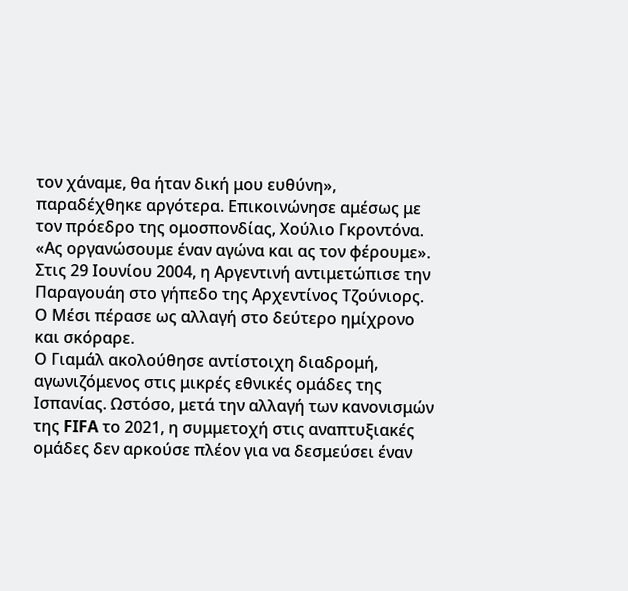τον χάναμε, θα ήταν δική μου ευθύνη», παραδέχθηκε αργότερα. Επικοινώνησε αμέσως με τον πρόεδρο της ομοσπονδίας, Χούλιο Γκροντόνα. «Ας οργανώσουμε έναν αγώνα και ας τον φέρουμε». Στις 29 Ιουνίου 2004, η Αργεντινή αντιμετώπισε την Παραγουάη στο γήπεδο της Αρχεντίνος Τζούνιορς. Ο Μέσι πέρασε ως αλλαγή στο δεύτερο ημίχρονο και σκόραρε.
Ο Γιαμάλ ακολούθησε αντίστοιχη διαδρομή, αγωνιζόμενος στις μικρές εθνικές ομάδες της Ισπανίας. Ωστόσο, μετά την αλλαγή των κανονισμών της FIFA το 2021, η συμμετοχή στις αναπτυξιακές ομάδες δεν αρκούσε πλέον για να δεσμεύσει έναν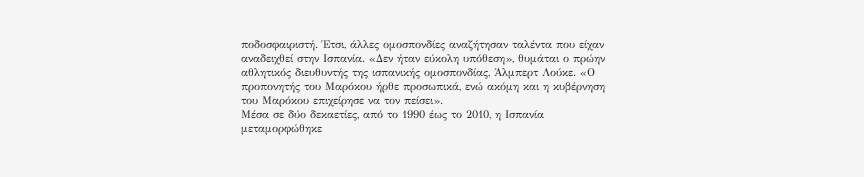ποδοσφαιριστή. Έτσι, άλλες ομοσπονδίες αναζήτησαν ταλέντα που είχαν αναδειχθεί στην Ισπανία. «Δεν ήταν εύκολη υπόθεση», θυμάται ο πρώην αθλητικός διευθυντής της ισπανικής ομοσπονδίας, Άλμπερτ Λούκε. «Ο προπονητής του Μαρόκου ήρθε προσωπικά, ενώ ακόμη και η κυβέρνηση του Μαρόκου επιχείρησε να τον πείσει».
Μέσα σε δύο δεκαετίες, από το 1990 έως το 2010, η Ισπανία μεταμορφώθηκε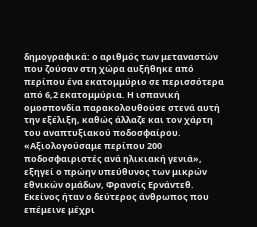δημογραφικά: ο αριθμός των μεταναστών που ζούσαν στη χώρα αυξήθηκε από περίπου ένα εκατομμύριο σε περισσότερα από 6,2 εκατομμύρια. Η ισπανική ομοσπονδία παρακολουθούσε στενά αυτή την εξέλιξη, καθώς άλλαζε και τον χάρτη του αναπτυξιακού ποδοσφαίρου. «Αξιολογούσαμε περίπου 200 ποδοσφαιριστές ανά ηλικιακή γενιά», εξηγεί ο πρώην υπεύθυνος των μικρών εθνικών ομάδων, Φρανσίς Ερνάντεθ. Εκείνος ήταν ο δεύτερος άνθρωπος που επέμεινε μέχρι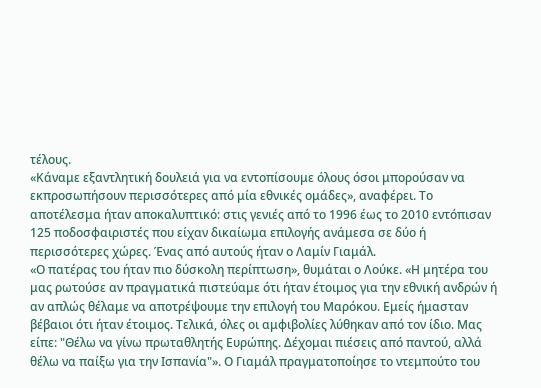τέλους.
«Κάναμε εξαντλητική δουλειά για να εντοπίσουμε όλους όσοι μπορούσαν να εκπροσωπήσουν περισσότερες από μία εθνικές ομάδες», αναφέρει. Το αποτέλεσμα ήταν αποκαλυπτικό: στις γενιές από το 1996 έως το 2010 εντόπισαν 125 ποδοσφαιριστές που είχαν δικαίωμα επιλογής ανάμεσα σε δύο ή περισσότερες χώρες. Ένας από αυτούς ήταν ο Λαμίν Γιαμάλ.
«Ο πατέρας του ήταν πιο δύσκολη περίπτωση», θυμάται ο Λούκε. «Η μητέρα του μας ρωτούσε αν πραγματικά πιστεύαμε ότι ήταν έτοιμος για την εθνική ανδρών ή αν απλώς θέλαμε να αποτρέψουμε την επιλογή του Μαρόκου. Εμείς ήμασταν βέβαιοι ότι ήταν έτοιμος. Τελικά, όλες οι αμφιβολίες λύθηκαν από τον ίδιο. Μας είπε: "Θέλω να γίνω πρωταθλητής Ευρώπης. Δέχομαι πιέσεις από παντού, αλλά θέλω να παίξω για την Ισπανία"». Ο Γιαμάλ πραγματοποίησε το ντεμπούτο του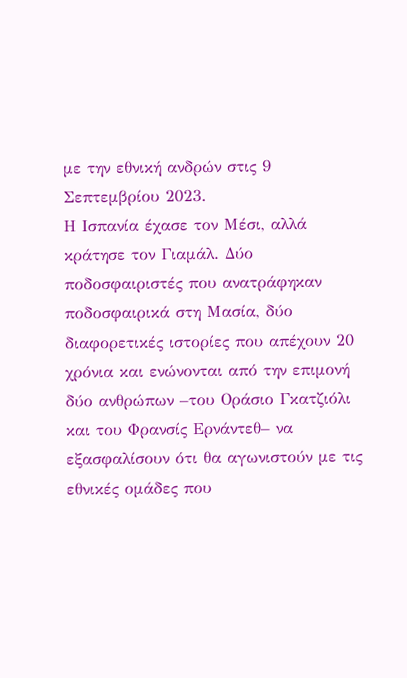με την εθνική ανδρών στις 9 Σεπτεμβρίου 2023.
Η Ισπανία έχασε τον Μέσι, αλλά κράτησε τον Γιαμάλ. Δύο ποδοσφαιριστές που ανατράφηκαν ποδοσφαιρικά στη Μασία, δύο διαφορετικές ιστορίες που απέχουν 20 χρόνια και ενώνονται από την επιμονή δύο ανθρώπων –του Οράσιο Γκατζιόλι και του Φρανσίς Ερνάντεθ– να εξασφαλίσουν ότι θα αγωνιστούν με τις εθνικές ομάδες που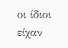οι ίδιοι είχαν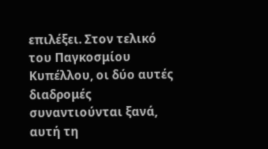επιλέξει. Στον τελικό του Παγκοσμίου Κυπέλλου, οι δύο αυτές διαδρομές συναντιούνται ξανά, αυτή τη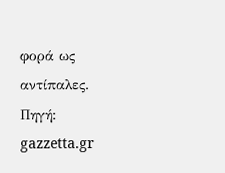φορά ως αντίπαλες.
Πηγή: gazzetta.gr